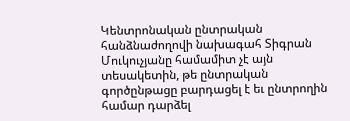Կենտրոնական ընտրական հանձնաժողովի նախագահ Տիգրան Մուկուչյանը համամիտ չէ այն տեսակետին, թե ընտրական գործընթացը բարդացել է եւ ընտրողին համար դարձել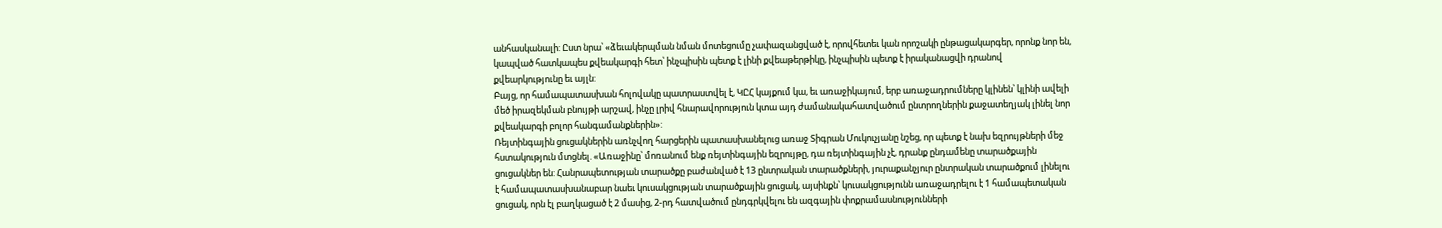անհասկանալի: Ըստ նրա՝ «ձեւակերպման նման մոտեցումը չափազանցված է, որովհետեւ կան որոշակի ընթացակարգեր, որոնք նոր են, կապված հատկապես քվեակարգի հետ՝ ինչպիսին պետք է լինի քվեաթերթիկը, ինչպիսին պետք է իրականացվի դրանով քվեարկությունը եւ այլն:
Բայց, որ համապատասխան հոլովակը պատրաստվել է, ԿԸՀ կայքում կա, եւ առաջիկայում, երբ առաջադրումները կլինեն՝ կլինի ավելի մեծ իրազեկման բնույթի արշավ, ինչը լրիվ հնարավորություն կտա այդ ժամանակահատվածում ընտրողներին քաջատեղյակ լինել նոր քվեակարգի բոլոր հանգամանքներին»:
Ռեյտինգային ցուցակներին առնչվող հարցերին պատասխանելուց առաջ Տիգրան Մուկուչյանը նշեց, որ պետք է նախ եզրույթների մեջ հստակություն մտցնել. «Առաջինը՝ մոռանում ենք ռեյտինգային եզրույթը, դա ռեյտինգային չէ, դրանք ընդամենը տարածքային ցուցակներ են: Հանրապետության տարածքը բաժանված է 13 ընտրական տարածքների, յուրաքանչյուր ընտրական տարածքում լինելու է համապատասխանաբար նաեւ կուսակցության տարածքային ցուցակ, այսինքն՝ կուսակցությունն առաջադրելու է 1 համապետական ցուցակ, որն էլ բաղկացած է 2 մասից, 2-րդ հատվածում ընդգրկվելու են ազգային փոքրամասնությունների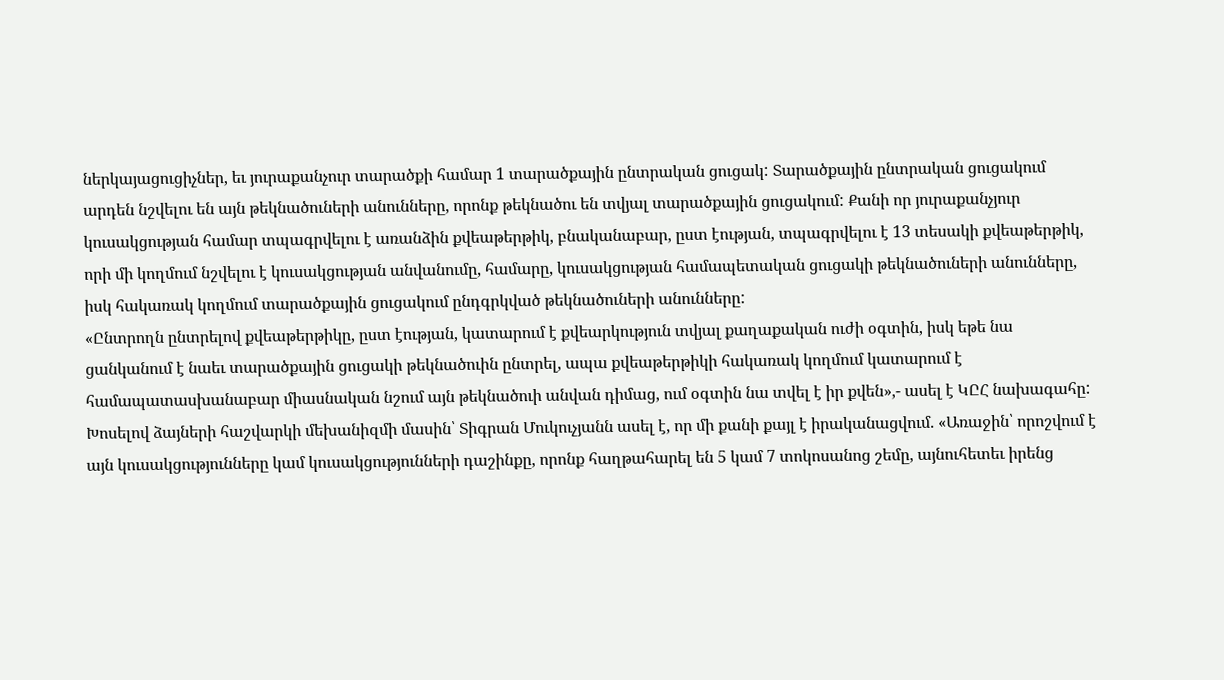ներկայացուցիչներ, եւ յուրաքանչուր տարածքի համար 1 տարածքային ընտրական ցուցակ: Տարածքային ընտրական ցուցակում արդեն նշվելու են այն թեկնածուների անունները, որոնք թեկնածու են տվյալ տարածքային ցուցակում: Քանի որ յուրաքանչյուր կուսակցության համար տպագրվելու է առանձին քվեաթերթիկ, բնականաբար, ըստ էության, տպագրվելու է 13 տեսակի քվեաթերթիկ, որի մի կողմում նշվելու է կուսակցության անվանումը, համարը, կուսակցության համապետական ցուցակի թեկնածուների անունները, իսկ հակառակ կողմում տարածքային ցուցակում ընդգրկված թեկնածուների անունները:
«Ընտրողն ընտրելով քվեաթերթիկը, ըստ էության, կատարում է քվեարկություն տվյալ քաղաքական ուժի օգտին, իսկ եթե նա ցանկանում է նաեւ տարածքային ցուցակի թեկնածուին ընտրել, ապա քվեաթերթիկի հակառակ կողմում կատարում է համապատասխանաբար միասնական նշում այն թեկնածուի անվան դիմաց, ում օգտին նա տվել է իր քվեն»,- ասել է ԿԸՀ նախագահը:
Խոսելով ձայների հաշվարկի մեխանիզմի մասին՝ Տիգրան Մուկուչյանն ասել է, որ մի քանի քայլ է իրականացվում. «Առաջին՝ որոշվում է այն կուսակցությունները կամ կուսակցությունների դաշինքը, որոնք հաղթահարել են 5 կամ 7 տոկոսանոց շեմը, այնուհետեւ իրենց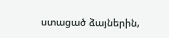ստացած ձայներին,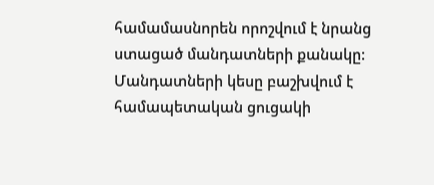համամասնորեն որոշվում է նրանց ստացած մանդատների քանակը: Մանդատների կեսը բաշխվում է համապետական ցուցակի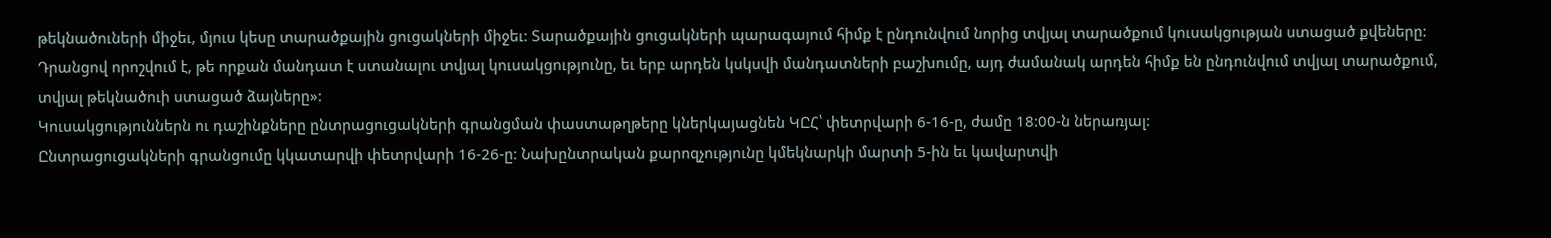թեկնածուների միջեւ, մյուս կեսը տարածքային ցուցակների միջեւ: Տարածքային ցուցակների պարագայում հիմք է ընդունվում նորից տվյալ տարածքում կուսակցության ստացած քվեները: Դրանցով որոշվում է, թե որքան մանդատ է ստանալու տվյալ կուսակցությունը, եւ երբ արդեն կսկսվի մանդատների բաշխումը, այդ ժամանակ արդեն հիմք են ընդունվում տվյալ տարածքում, տվյալ թեկնածուի ստացած ձայները»:
Կուսակցություններն ու դաշինքները ընտրացուցակների գրանցման փաստաթղթերը կներկայացնեն ԿԸՀ՝ փետրվարի 6-16-ը, ժամը 18:00-ն ներառյալ:
Ընտրացուցակների գրանցումը կկատարվի փետրվարի 16-26-ը: Նախընտրական քարոզչությունը կմեկնարկի մարտի 5-ին եւ կավարտվի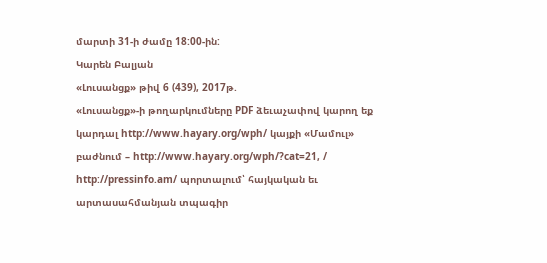մարտի 31-ի ժամը 18:00-ին:
Կարեն Բալյան
«Լուսանցք» թիվ 6 (439), 2017թ.
«Լուսանցք»-ի թողարկումները PDF ձեւաչափով կարող եք կարդալ http://www.hayary.org/wph/ կայքի «Մամուլ» բաժնում – http://www.hayary.org/wph/?cat=21, / http://pressinfo.am/ պորտալում՝ հայկական եւ արտասահմանյան տպագիր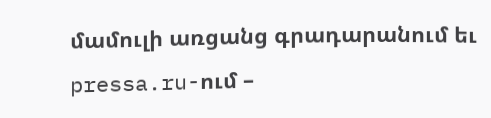մամուլի առցանց գրադարանում եւ pressa.ru-ում –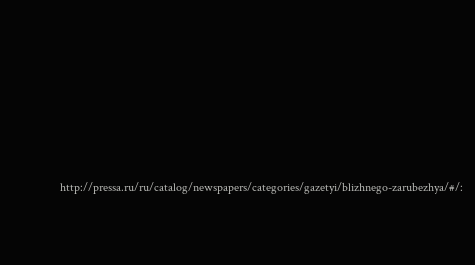http://pressa.ru/ru/catalog/newspapers/categories/gazetyi/blizhnego-zarubezhya/#/: